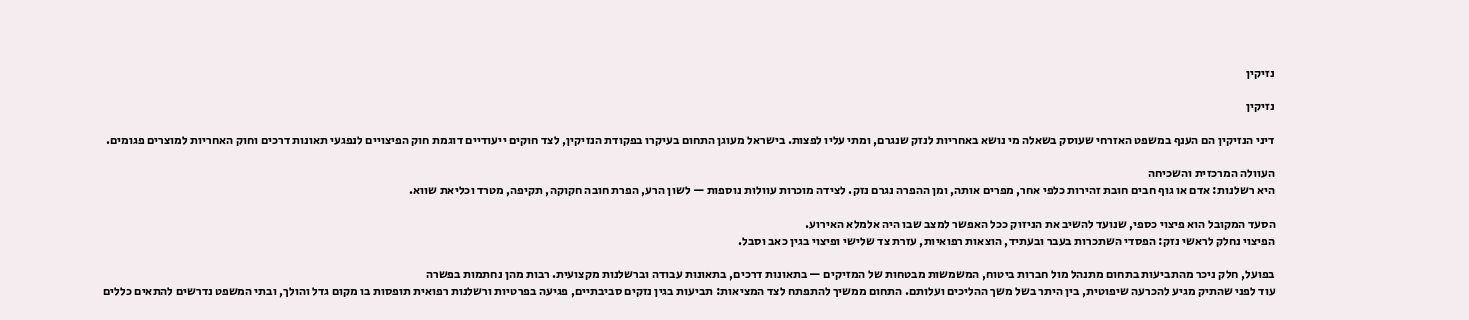נזיקין

נזיקין

דיני הנזיקין הם הענף במשפט האזרחי שעוסק בשאלה מי נושא באחריות לנזק שנגרם, ומתי עליו לפצות. בישראל מעוגן התחום בעיקרו בפקודת הנזיקין, לצד חוקים ייעודיים דוגמת חוק הפיצויים לנפגעי תאונות דרכים וחוק האחריות למוצרים פגומים.

העוולה המרכזית והשכיחה
היא רשלנות: אדם או גוף חבים חובת זהירות כלפי אחר, מפרים אותה, ומן ההפרה נגרם נזק. לצידה מוכרות עוולות נוספות — לשון הרע, הפרת חובה חקוקה, תקיפה, מטרד וכליאת שווא.

הסעד המקובל הוא פיצוי כספי, שנועד להשיב את הניזוק ככל האפשר למצב שבו היה אלמלא האירוע.
הפיצוי נחלק לראשי נזק: הפסדי השתכרות בעבר ובעתיד, הוצאות רפואיות, עזרת צד שלישי ופיצוי בגין כאב וסבל.

בפועל, חלק ניכר מהתביעות בתחום מתנהל מול חברות ביטוח, המשמשות מבטחות של המזיקים — בתאונות דרכים, בתאונות עבודה וברשלנות מקצועית. רבות מהן נחתמות בפשרה
עוד לפני שהתיק מגיע להכרעה שיפוטית, בין היתר בשל משך ההליכים ועלותם. התחום ממשיך להתפתח לצד המציאות: תביעות בגין נזקים סביבתיים, פגיעה בפרטיות ורשלנות רפואית תופסות בו מקום גדל והולך, ובתי המשפט נדרשים להתאים כללים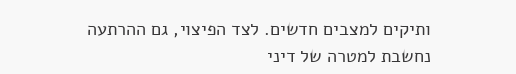ותיקים למצבים חדשים. לצד הפיצוי, גם ההרתעה
נחשבת למטרה של דיני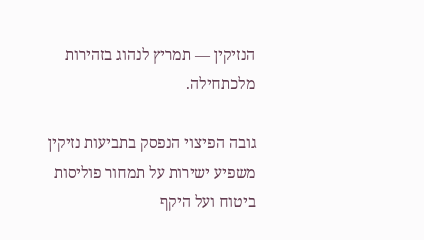הנזיקין — תמריץ לנהוג בזהירות מלכתחילה.

גובה הפיצוי הנפסק בתביעות נזיקין משפיע ישירות על תמחור פוליסות ביטוח ועל היקף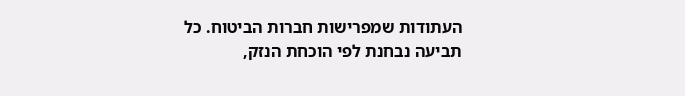העתודות שמפרישות חברות הביטוח. כל תביעה נבחנת לפי הוכחת הנזק,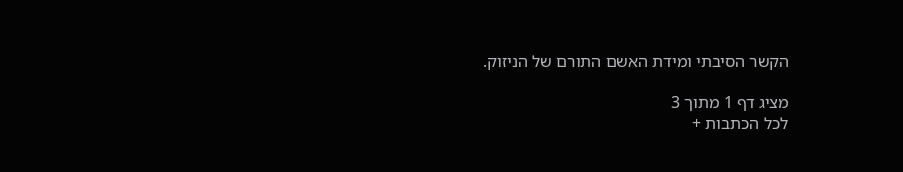הקשר הסיבתי ומידת האשם התורם של הניזוק.

מציג דף 1 מתוך 3
לכל הכתבות +